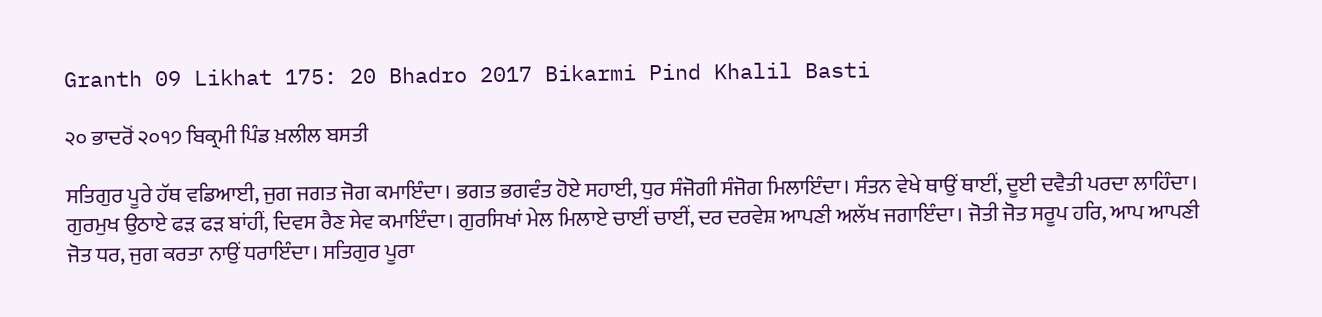Granth 09 Likhat 175: 20 Bhadro 2017 Bikarmi Pind Khalil Basti

੨੦ ਭਾਦਰੋਂ ੨੦੧੭ ਬਿਕ੍ਰਮੀ ਪਿੰਡ ਖ਼ਲੀਲ ਬਸਤੀ

ਸਤਿਗੁਰ ਪੂਰੇ ਹੱਥ ਵਡਿਆਈ, ਜੁਗ ਜਗਤ ਜੋਗ ਕਮਾਇੰਦਾ। ਭਗਤ ਭਗਵੰਤ ਹੋਏ ਸਹਾਈ, ਧੁਰ ਸੰਜੋਗੀ ਸੰਜੋਗ ਮਿਲਾਇੰਦਾ। ਸੰਤਨ ਵੇਖੇ ਥਾਉਂ ਥਾਈਂ, ਦੂਈ ਦਵੈਤੀ ਪਰਦਾ ਲਾਹਿੰਦਾ। ਗੁਰਮੁਖ ਉਠਾਏ ਫੜ ਫੜ ਬਾਂਹੀਂ, ਦਿਵਸ ਰੈਣ ਸੇਵ ਕਮਾਇੰਦਾ। ਗੁਰਸਿਖਾਂ ਮੇਲ ਮਿਲਾਏ ਚਾਈਂ ਚਾਈਂ, ਦਰ ਦਰਵੇਸ਼ ਆਪਣੀ ਅਲੱਖ ਜਗਾਇੰਦਾ। ਜੋਤੀ ਜੋਤ ਸਰੂਪ ਹਰਿ, ਆਪ ਆਪਣੀ ਜੋਤ ਧਰ, ਜੁਗ ਕਰਤਾ ਨਾਉਂ ਧਰਾਇੰਦਾ। ਸਤਿਗੁਰ ਪੂਰਾ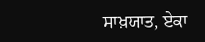ਸਾਖ਼ਯਾਤ, ਏਕਾ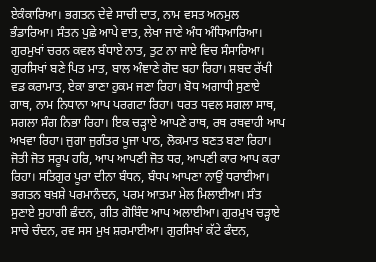ਏਕੰਕਾਰਿਆ। ਭਗਤਨ ਦੇਵੇ ਸਾਚੀ ਦਾਤ, ਨਾਮ ਵਸਤ ਅਨਮੁਲ ਭੰਡਾਰਿਆ। ਸੰਤਨ ਪੁਛੇ ਆਪੇ ਵਾਤ, ਲੇਖਾ ਜਾਣੇ ਅੰਧ ਅੰਧਿਆਰਿਆ। ਗੁਰਮੁਖਾਂ ਚਰਨ ਕਵਲ ਬੰਧਾਏ ਨਾਤ, ਤੁਟ ਨਾ ਜਾਏ ਵਿਚ ਸੰਸਾਰਿਆ। ਗੁਰਸਿਖਾਂ ਬਣੇ ਪਿਤ ਮਾਤ, ਬਾਲ ਅੰਞਾਣੇ ਗੋਦ ਬਹਾ ਰਿਹਾ। ਸ਼ਬਦ ਰੱਖੀ ਵਡ ਕਰਾਮਾਤ, ਏਕਾ ਭਾਣਾ ਹੁਕਮ ਜਣਾ ਰਿਹਾ। ਬੋਧ ਅਗਾਧੀ ਸੁਣਾਏ ਗਾਥ, ਨਾਮ ਨਿਧਾਨਾ ਆਪ ਪਰਗਟਾ ਰਿਹਾ। ਧਰਤ ਧਵਲ ਸਗਲਾ ਸਾਥ, ਸਗਲਾ ਸੰਗ ਨਿਭਾ ਰਿਹਾ। ਇਕ ਚੜ੍ਹਾਏ ਆਪਣੇ ਰਾਥ, ਰਥ ਰਥਵਾਹੀ ਆਪ ਅਖਵਾ ਰਿਹਾ। ਜੁਗਾ ਜੁਗੰਤਰ ਪੂਜਾ ਪਾਠ, ਲੋਕਮਾਤ ਬਣਤ ਬਣਾ ਰਿਹਾ। ਜੋਤੀ ਜੋਤ ਸਰੂਪ ਹਰਿ, ਆਪ ਆਪਣੀ ਜੋਤ ਧਰ, ਆਪਣੀ ਕਾਰ ਆਪ ਕਰਾ ਰਿਹਾ। ਸਤਿਗੁਰ ਪੂਰਾ ਦੀਨਾ ਬੰਧਨ, ਬੰਧਪ ਆਪਣਾ ਨਾਉਂ ਧਰਾਈਆ। ਭਗਤਨ ਬਖ਼ਸ਼ੇ ਪਰਮਾਨੰਦਨ, ਪਰਮ ਆਤਮਾ ਮੇਲ ਮਿਲਾਈਆ। ਸੰਤ ਸੁਣਾਏ ਸੁਹਾਗੀ ਛੰਦਨ, ਗੀਤ ਗੋਬਿੰਦ ਆਪ ਅਲਾਈਆ। ਗੁਰਮੁਖ ਚੜ੍ਹਾਏ ਸਾਚੇ ਚੰਦਨ, ਰਵ ਸਸ ਮੁਖ ਸ਼ਰਮਾਈਆ। ਗੁਰਸਿਖਾਂ ਕੱਟੇ ਫੰਦਨ,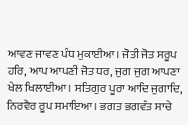ਆਵਣ ਜਾਵਣ ਪੰਧ ਮੁਕਾਈਆ। ਜੋਤੀ ਜੋਤ ਸਰੂਪ ਹਰਿ, ਆਪ ਆਪਣੀ ਜੋਤ ਧਰ, ਜੁਗ ਜੁਗ ਆਪਣਾ ਖੇਲ ਖਿਲਾਈਆ। ਸਤਿਗੁਰ ਪੂਰਾ ਆਦਿ ਜੁਗਾਦਿ, ਨਿਰਵੈਰ ਰੂਪ ਸਮਾਇਆ। ਭਗਤ ਭਗਵੰਤ ਸਾਚੇ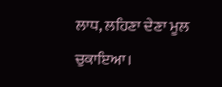ਲਾਧ, ਲਹਿਣਾ ਦੇਣਾ ਮੂਲ ਚੁਕਾਇਆ।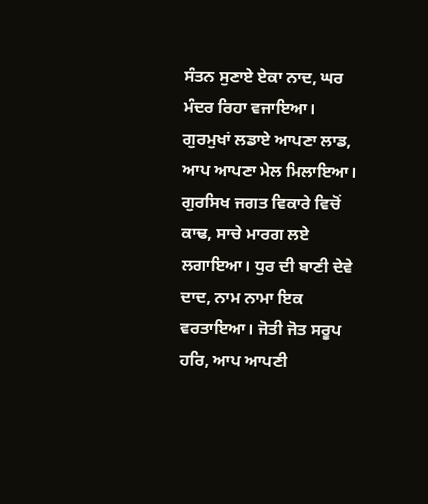ਸੰਤਨ ਸੁਣਾਏ ਏਕਾ ਨਾਦ, ਘਰ ਮੰਦਰ ਰਿਹਾ ਵਜਾਇਆ। ਗੁਰਮੁਖਾਂ ਲਡਾਏ ਆਪਣਾ ਲਾਡ, ਆਪ ਆਪਣਾ ਮੇਲ ਮਿਲਾਇਆ। ਗੁਰਸਿਖ ਜਗਤ ਵਿਕਾਰੇ ਵਿਚੋਂ ਕਾਢ, ਸਾਚੇ ਮਾਰਗ ਲਏ ਲਗਾਇਆ। ਧੁਰ ਦੀ ਬਾਣੀ ਦੇਵੇ ਦਾਦ, ਨਾਮ ਨਾਮਾ ਇਕ ਵਰਤਾਇਆ। ਜੋਤੀ ਜੋਤ ਸਰੂਪ ਹਰਿ, ਆਪ ਆਪਣੀ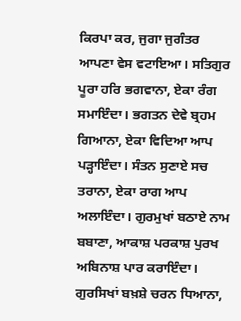ਕਿਰਪਾ ਕਰ, ਜੁਗਾ ਜੁਗੰਤਰ ਆਪਣਾ ਵੇਸ ਵਟਾਇਆ। ਸਤਿਗੁਰ ਪੂਰਾ ਹਰਿ ਭਗਵਾਨਾ, ਏਕਾ ਰੰਗ ਸਮਾਇੰਦਾ। ਭਗਤਨ ਦੇਵੇ ਬ੍ਰਹਮ ਗਿਆਨਾ, ਏਕਾ ਵਿਦਿਆ ਆਪ ਪੜ੍ਹਾਇੰਦਾ। ਸੰਤਨ ਸੁਣਾਏ ਸਚ ਤਰਾਨਾ, ਏਕਾ ਰਾਗ ਆਪ ਅਲਾਇੰਦਾ। ਗੁਰਮੁਖਾਂ ਬਠਾਏ ਨਾਮ ਬਬਾਣਾ, ਆਕਾਸ਼ ਪਰਕਾਸ਼ ਪੁਰਖ ਅਬਿਨਾਸ਼ ਪਾਰ ਕਰਾਇੰਦਾ। ਗੁਰਸਿਖਾਂ ਬਖ਼ਸ਼ੇ ਚਰਨ ਧਿਆਨਾ,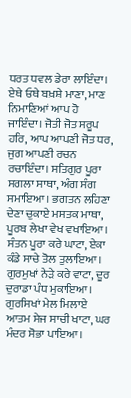ਧਰਤ ਧਵਲ ਡੇਰਾ ਲਾਇੰਦਾ। ਏਥੇ ਓਥੇ ਬਖ਼ਸ਼ੇ ਮਾਣਾ, ਮਾਣ ਨਿਮਾਣਿਆਂ ਆਪ ਹੋ ਜਾਇੰਦਾ। ਜੋਤੀ ਜੋਤ ਸਰੂਪ ਹਰਿ, ਆਪ ਆਪਣੀ ਜੋਤ ਧਰ, ਜੁਗ ਆਪਣੀ ਰਚਨ ਰਚਾਇੰਦਾ। ਸਤਿਗੁਰ ਪੂਰਾ ਸਗਲਾ ਸਾਥਾ, ਅੰਗ ਸੰਗ ਸਮਾਇਆ। ਭਗਤਨ ਲਹਿਣਾ ਦੇਣਾ ਚੁਕਾਏ ਮਸਤਕ ਮਾਥਾ, ਪੂਰਬ ਲੇਖਾ ਵੇਖ ਵਖਾਇਆ। ਸੰਤਨ ਪੂਰਾ ਕਰੇ ਘਾਟਾ, ਏਕਾ ਕੰਡੇ ਸਾਚੇ ਤੋਲ ਤੁਲਾਇਆ। ਗੁਰਮੁਖਾਂ ਨੇੜੇ ਕਰੇ ਵਾਟਾ, ਦੂਰ ਦੁਰਾਡਾ ਪੰਧ ਮੁਕਾਇਆ। ਗੁਰਸਿਖਾਂ ਮੇਲ ਮਿਲਾਏ ਆਤਮ ਸੇਜ ਸਾਚੀ ਖਾਟਾ, ਘਰ ਮੰਦਰ ਸੋਭਾ ਪਾਇਆ।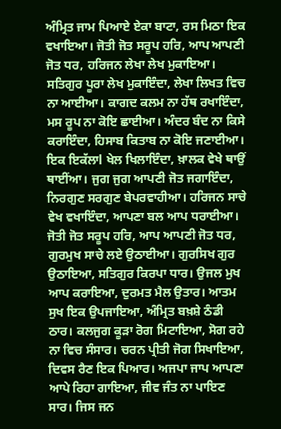ਅੰਮ੍ਰਿਤ ਜਾਮ ਪਿਆਏ ਏਕਾ ਬਾਟਾ, ਰਸ ਮਿਠਾ ਇਕ ਵਖਾਇਆ। ਜੋਤੀ ਜੋਤ ਸਰੂਪ ਹਰਿ, ਆਪ ਆਪਣੀ ਜੋਤ ਧਰ, ਹਰਿਜਨ ਲੇਖਾ ਲੇਖ ਮੁਕਾਇਆ। ਸਤਿਗੁਰ ਪੂਰਾ ਲੇਖ ਮੁਕਾਇੰਦਾ, ਲੇਖਾ ਲਿਖਤ ਵਿਚ ਨਾ ਆਈਆ। ਕਾਗਦ ਕਲਮ ਨਾ ਹੱਥ ਰਖਾਇੰਦਾ, ਮਸ ਰੂਪ ਨਾ ਕੋਇ ਛਾਈਆ। ਅੰਦਰ ਬੰਦ ਨਾ ਕਿਸੇ ਕਰਾਇੰਦਾ, ਹਿਸਾਬ ਕਿਤਾਬ ਨਾ ਕੋਇ ਜਣਾਈਆ। ਇਕ ਇਕੱਲਾl ਖੇਲ ਖਿਲਾਇੰਦਾ, ਖ਼ਾਲਕ ਵੇਖੇ ਥਾਉਂ ਥਾਈਂਆ। ਜੁਗ ਜੁਗ ਆਪਣੀ ਜੋਤ ਜਗਾਇੰਦਾ, ਨਿਰਗੁਣ ਸਰਗੁਣ ਬੇਪਰਵਾਹੀਆ। ਹਰਿਜਨ ਸਾਚੇ ਵੇਖ ਵਖਾਇੰਦਾ, ਆਪਣਾ ਬਲ ਆਪ ਧਰਾਈਆ। ਜੋਤੀ ਜੋਤ ਸਰੂਪ ਹਰਿ, ਆਪ ਆਪਣੀ ਜੋਤ ਧਰ, ਗੁਰਮੁਖ ਸਾਚੇ ਲਏ ਉਠਾਈਆ। ਗੁਰਸਿਖ ਗੁਰ ਉਠਾਇਆ, ਸਤਿਗੁਰ ਕਿਰਪਾ ਧਾਰ। ਉਜਲ ਮੁਖ ਆਪ ਕਰਾਇਆ, ਦੁਰਮਤ ਮੈਲ ਉਤਾਰ। ਆਤਮ ਸੁਖ ਇਕ ਉਪਜਾਇਆ, ਅੰਮ੍ਰਿਤ ਬਖ਼ਸ਼ੇ ਠੰਡੀ ਠਾਰ। ਕਲਜੁਗ ਕੂੜਾ ਰੋਗ ਮਿਟਾਇਆ, ਸੋਗ ਰਹੇ ਨਾ ਵਿਚ ਸੰਸਾਰ। ਚਰਨ ਪ੍ਰੀਤੀ ਜੋਗ ਸਿਖਾਇਆ, ਦਿਵਸ ਰੈਣ ਇਕ ਪਿਆਰ। ਅਜਪਾ ਜਾਪ ਆਪਣਾ ਆਪੇ ਰਿਹਾ ਗਾਇਆ, ਜੀਵ ਜੰਤ ਨਾ ਪਾਇਣ ਸਾਰ। ਜਿਸ ਜਨ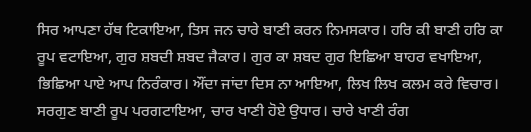ਸਿਰ ਆਪਣਾ ਹੱਥ ਟਿਕਾਇਆ, ਤਿਸ ਜਨ ਚਾਰੇ ਬਾਣੀ ਕਰਨ ਨਿਮਸਕਾਰ। ਹਰਿ ਕੀ ਬਾਣੀ ਹਰਿ ਕਾ ਰੂਪ ਵਟਾਇਆ, ਗੁਰ ਸ਼ਬਦੀ ਸ਼ਬਦ ਜੈਕਾਰ। ਗੁਰ ਕਾ ਸ਼ਬਦ ਗੁਰ ਇਛਿਆ ਬਾਹਰ ਵਖਾਇਆ, ਭਿਛਿਆ ਪਾਏ ਆਪ ਨਿਰੰਕਾਰ। ਔਂਦਾ ਜਾਂਦਾ ਦਿਸ ਨਾ ਆਇਆ, ਲਿਖ ਲਿਖ ਕਲਮ ਕਰੇ ਵਿਚਾਰ। ਸਰਗੁਣ ਬਾਣੀ ਰੂਪ ਪਰਗਟਾਇਆ, ਚਾਰ ਖਾਣੀ ਹੋਏ ਉਧਾਰ। ਚਾਰੇ ਖਾਣੀ ਰੰਗ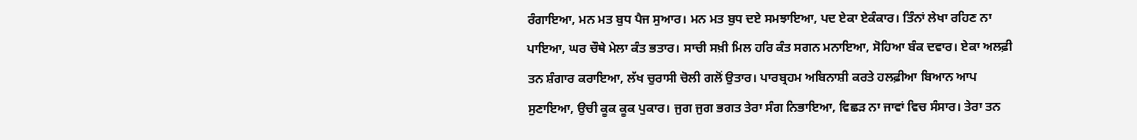ਰੰਗਾਇਆ, ਮਨ ਮਤ ਬੁਧ ਪੈਜ ਸੁਆਰ। ਮਨ ਮਤ ਬੁਧ ਦਏ ਸਮਝਾਇਆ, ਪਦ ਏਕਾ ਏਕੰਕਾਰ। ਤਿੰਨਾਂ ਲੇਖਾ ਰਹਿਣ ਨਾ ਪਾਇਆ, ਘਰ ਚੌਥੇ ਮੇਲਾ ਕੰਤ ਭਤਾਰ। ਸਾਚੀ ਸਖ਼ੀ ਮਿਲ ਹਰਿ ਕੰਤ ਸਗਨ ਮਨਾਇਆ, ਸੋਹਿਆ ਬੰਕ ਦਵਾਰ। ਏਕਾ ਅਲਫ਼ੀ ਤਨ ਸ਼ੰਗਾਰ ਕਰਾਇਆ, ਲੱਖ ਚੁਰਾਸੀ ਚੋਲੀ ਗਲੋਂ ਉਤਾਰ। ਪਾਰਬ੍ਰਹਮ ਅਬਿਨਾਸ਼ੀ ਕਰਤੇ ਹਲਫ਼ੀਆ ਬਿਆਨ ਆਪ ਸੁਣਾਇਆ, ਉਚੀ ਕੂਕ ਕੂਕ ਪੁਕਾਰ। ਜੁਗ ਜੁਗ ਭਗਤ ਤੇਰਾ ਸੰਗ ਨਿਭਾਇਆ, ਵਿਛੜ ਨਾ ਜਾਵਾਂ ਵਿਚ ਸੰਸਾਰ। ਤੇਰਾ ਤਨ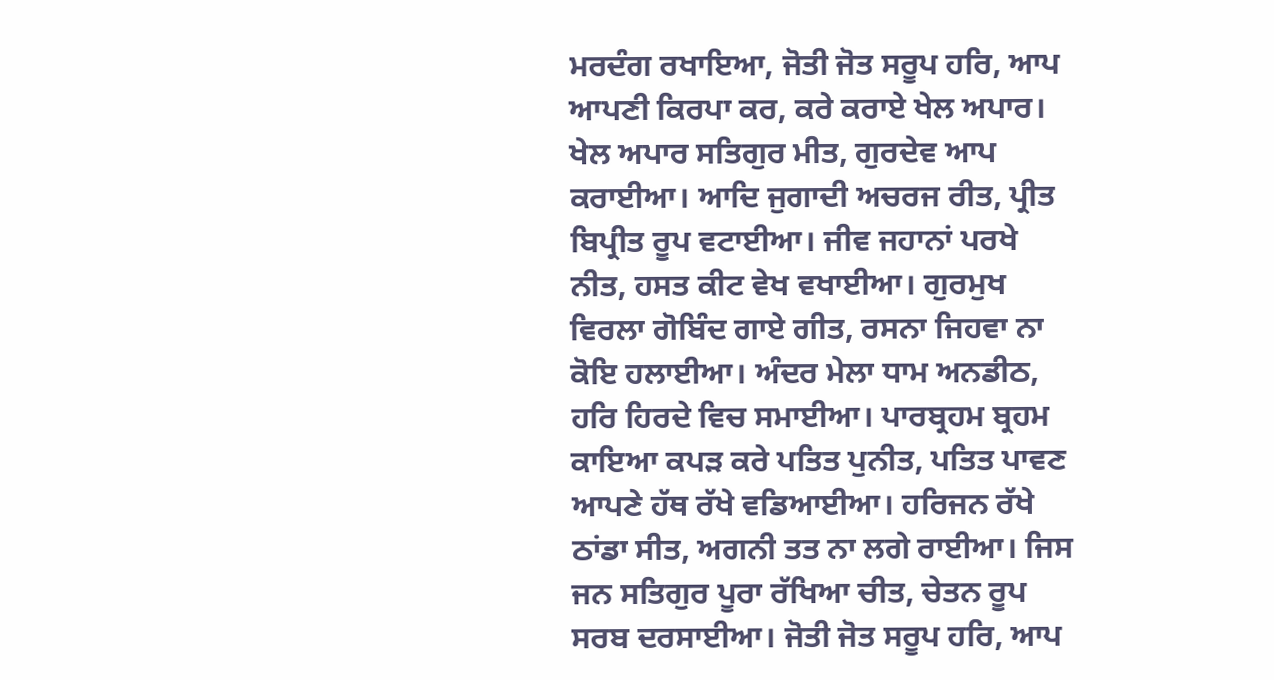ਮਰਦੰਗ ਰਖਾਇਆ, ਜੋਤੀ ਜੋਤ ਸਰੂਪ ਹਰਿ, ਆਪ ਆਪਣੀ ਕਿਰਪਾ ਕਰ, ਕਰੇ ਕਰਾਏ ਖੇਲ ਅਪਾਰ। ਖੇਲ ਅਪਾਰ ਸਤਿਗੁਰ ਮੀਤ, ਗੁਰਦੇਵ ਆਪ ਕਰਾਈਆ। ਆਦਿ ਜੁਗਾਦੀ ਅਚਰਜ ਰੀਤ, ਪ੍ਰੀਤ ਬਿਪ੍ਰੀਤ ਰੂਪ ਵਟਾਈਆ। ਜੀਵ ਜਹਾਨਾਂ ਪਰਖੇ ਨੀਤ, ਹਸਤ ਕੀਟ ਵੇਖ ਵਖਾਈਆ। ਗੁਰਮੁਖ ਵਿਰਲਾ ਗੋਬਿੰਦ ਗਾਏ ਗੀਤ, ਰਸਨਾ ਜਿਹਵਾ ਨਾ ਕੋਇ ਹਲਾਈਆ। ਅੰਦਰ ਮੇਲਾ ਧਾਮ ਅਨਡੀਠ, ਹਰਿ ਹਿਰਦੇ ਵਿਚ ਸਮਾਈਆ। ਪਾਰਬ੍ਰਹਮ ਬ੍ਰਹਮ ਕਾਇਆ ਕਪੜ ਕਰੇ ਪਤਿਤ ਪੁਨੀਤ, ਪਤਿਤ ਪਾਵਣ ਆਪਣੇ ਹੱਥ ਰੱਖੇ ਵਡਿਆਈਆ। ਹਰਿਜਨ ਰੱਖੇ ਠਾਂਡਾ ਸੀਤ, ਅਗਨੀ ਤਤ ਨਾ ਲਗੇ ਰਾਈਆ। ਜਿਸ ਜਨ ਸਤਿਗੁਰ ਪੂਰਾ ਰੱਖਿਆ ਚੀਤ, ਚੇਤਨ ਰੂਪ ਸਰਬ ਦਰਸਾਈਆ। ਜੋਤੀ ਜੋਤ ਸਰੂਪ ਹਰਿ, ਆਪ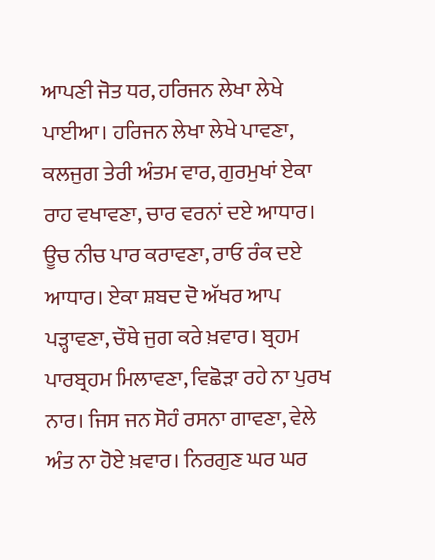ਆਪਣੀ ਜੋਤ ਧਰ, ਹਰਿਜਨ ਲੇਖਾ ਲੇਖੇ ਪਾਈਆ। ਹਰਿਜਨ ਲੇਖਾ ਲੇਖੇ ਪਾਵਣਾ, ਕਲਜੁਗ ਤੇਰੀ ਅੰਤਮ ਵਾਰ, ਗੁਰਮੁਖਾਂ ਏਕਾ ਰਾਹ ਵਖਾਵਣਾ, ਚਾਰ ਵਰਨਾਂ ਦਏ ਆਧਾਰ। ਊਚ ਨੀਚ ਪਾਰ ਕਰਾਵਣਾ, ਰਾਓ ਰੰਕ ਦਏ ਆਧਾਰ। ਏਕਾ ਸ਼ਬਦ ਦੋ ਅੱਖਰ ਆਪ ਪੜ੍ਹਾਵਣਾ, ਚੌਥੇ ਜੁਗ ਕਰੇ ਖ਼ਵਾਰ। ਬ੍ਰਹਮ ਪਾਰਬ੍ਰਹਮ ਮਿਲਾਵਣਾ, ਵਿਛੋੜਾ ਰਹੇ ਨਾ ਪੁਰਖ ਨਾਰ। ਜਿਸ ਜਨ ਸੋਹੰ ਰਸਨਾ ਗਾਵਣਾ, ਵੇਲੇ ਅੰਤ ਨਾ ਹੋਏ ਖ਼ਵਾਰ। ਨਿਰਗੁਣ ਘਰ ਘਰ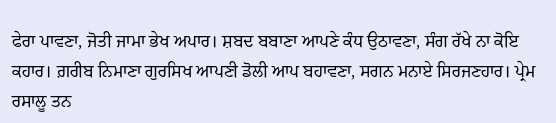ਫੇਰਾ ਪਾਵਣਾ, ਜੋਤੀ ਜਾਮਾ ਭੇਖ ਅਪਾਰ। ਸ਼ਬਦ ਬਬਾਣਾ ਆਪਣੇ ਕੰਧ ਉਠਾਵਣਾ, ਸੰਗ ਰੱਖੇ ਨਾ ਕੋਇ ਕਹਾਰ। ਗ਼ਰੀਬ ਨਿਮਾਣਾ ਗੁਰਸਿਖ ਆਪਣੀ ਡੋਲੀ ਆਪ ਬਹਾਵਣਾ, ਸਗਨ ਮਨਾਏ ਸਿਰਜਣਹਾਰ। ਪ੍ਰੇਮ ਰਸਾਲੂ ਤਨ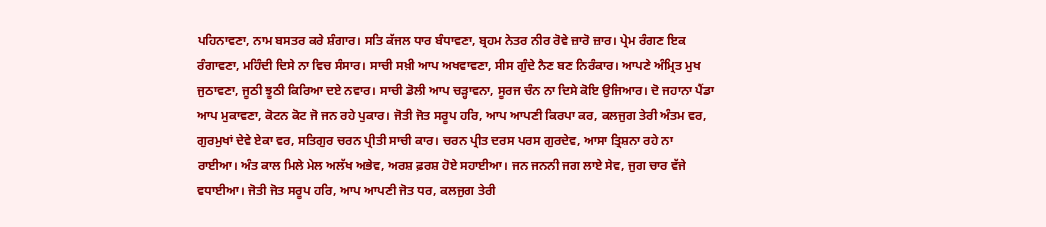ਪਹਿਨਾਵਣਾ, ਨਾਮ ਬਸਤਰ ਕਰੇ ਸ਼ੰਗਾਰ। ਸਤਿ ਕੱਜਲ ਧਾਰ ਬੰਧਾਵਣਾ, ਬ੍ਰਹਮ ਨੇਤਰ ਨੀਰ ਰੋਵੇ ਜ਼ਾਰੋ ਜ਼ਾਰ। ਪ੍ਰੇਮ ਰੰਗਣ ਇਕ ਰੰਗਾਵਣਾ, ਮਹਿੰਦੀ ਦਿਸੇ ਨਾ ਵਿਚ ਸੰਸਾਰ। ਸਾਚੀ ਸਖ਼ੀ ਆਪ ਅਖਵਾਵਣਾ, ਸੀਸ ਗੁੰਦੇ ਨੈਣ ਬਣ ਨਿਰੰਕਾਰ। ਆਪਣੇ ਅੰਮ੍ਰਿਤ ਮੁਖ ਜੁਠਾਵਣਾ, ਜੂਠੀ ਝੂਠੀ ਕਿਰਿਆ ਦਏ ਨਵਾਰ। ਸਾਚੀ ਡੋਲੀ ਆਪ ਚੜ੍ਹਾਵਨਾ, ਸੂਰਜ ਚੰਨ ਨਾ ਦਿਸੇ ਕੋਇ ਉਜਿਆਰ। ਦੋ ਜਹਾਨਾ ਪੈਂਡਾ ਆਪ ਮੁਕਾਵਣਾ, ਕੋਟਨ ਕੋਟ ਜੋ ਜਨ ਰਹੇ ਪੁਕਾਰ। ਜੋਤੀ ਜੋਤ ਸਰੂਪ ਹਰਿ, ਆਪ ਆਪਣੀ ਕਿਰਪਾ ਕਰ, ਕਲਜੁਗ ਤੇਰੀ ਅੰਤਮ ਵਰ, ਗੁਰਮੁਖਾਂ ਦੇਵੇ ਏਕਾ ਵਰ, ਸਤਿਗੁਰ ਚਰਨ ਪ੍ਰੀਤੀ ਸਾਚੀ ਕਾਰ। ਚਰਨ ਪ੍ਰੀਤ ਦਰਸ ਪਰਸ ਗੁਰਦੇਵ, ਆਸਾ ਤ੍ਰਿਸ਼ਨਾ ਰਹੇ ਨਾ ਰਾਈਆ। ਅੰਤ ਕਾਲ ਮਿਲੇ ਮੇਲ ਅਲੱਖ ਅਭੇਵ, ਅਰਸ਼ ਫ਼ਰਸ਼ ਹੋਏ ਸਹਾਈਆ। ਜਨ ਜਨਨੀ ਜਗ ਲਾਏ ਸੇਵ, ਜੁਗ ਚਾਰ ਵੱਜੇ ਵਧਾਈਆ। ਜੋਤੀ ਜੋਤ ਸਰੂਪ ਹਰਿ, ਆਪ ਆਪਣੀ ਜੋਤ ਧਰ, ਕਲਜੁਗ ਤੇਰੀ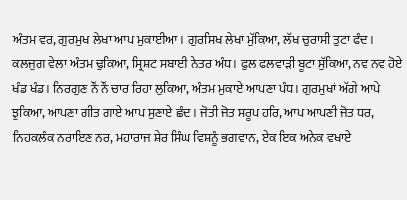ਅੰਤਮ ਵਰ, ਗੁਰਮੁਖ ਲੇਖਾ ਆਪ ਮੁਕਾਈਆ। ਗੁਰਸਿਖ ਲੇਖਾ ਮੁੱਕਿਆ, ਲੱਖ ਚੁਰਾਸੀ ਤੁਟਾ ਫੰਦ। ਕਲਜੁਗ ਵੇਲਾ ਅੰਤਮ ਢੁਕਿਆ, ਸ੍ਰਿਸ਼ਟ ਸਬਾਈ ਨੇਤਰ ਅੰਧ। ਫੁਲ ਫਲਵਾੜੀ ਬੂਟਾ ਸੁੱਕਿਆ, ਨਵ ਨਵ ਹੋਏ ਖੰਡ ਖੰਡ। ਨਿਰਗੁਣ ਨੌਂ ਨੌਂ ਚਾਰ ਰਿਹਾ ਲੁਕਿਆ, ਅੰਤਮ ਮੁਕਾਏ ਆਪਣਾ ਪੰਧ। ਗੁਰਮੁਖਾਂ ਅੱਗੇ ਆਪੇ ਝੁਕਿਆ, ਆਪਣਾ ਗੀਤ ਗਾਏ ਆਪ ਸੁਣਾਏ ਛੰਦ। ਜੋਤੀ ਜੋਤ ਸਰੂਪ ਹਰਿ, ਆਪ ਆਪਣੀ ਜੋਤ ਧਰ, ਨਿਹਕਲੰਕ ਨਰਾਇਣ ਨਰ, ਮਹਾਰਾਜ ਸ਼ੇਰ ਸਿੰਘ ਵਿਸ਼ਨੂੰ ਭਗਵਾਨ, ਏਕ ਇਕ ਅਨੇਕ ਵਖਾਏ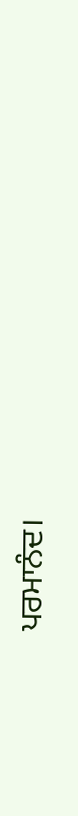ਪਰਮਾਨੰਦ।